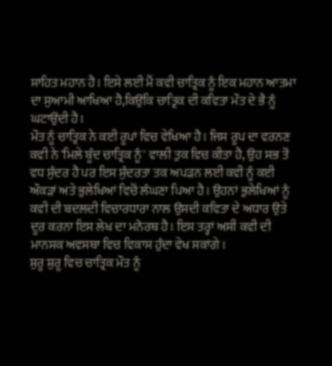ਸਾਹਿਤ ਮਹਾਨ ਹੈ। ਇਸੇ ਲਈ ਮੈਂ ਕਵੀ ਚਾਤ੍ਰਿਕ ਨੂੰ ਇਕ ਮਹਾਨ ਆਤਮਾ ਦਾ ਸੁਆਮੀ ਆਖਿਆ ਹੈ,ਕਿਉਂਕਿ ਚਾਤ੍ਰਿਕ ਦੀ ਕਵਿਤਾ ਮੌਤ ਦੇ ਭੈ ਨੂੰ ਘਟਾਉਂਦੀ ਹੈ।
ਮੌਤ ਨੂੰ ਚਾਤ੍ਰਿਕ ਨੇ ਕਈ ਰੂਪਾਂ ਵਿਚ ਵੇਖਿਆ ਹੈ। ਜਿਸ ਰੂਪ ਦਾ ਵਰਨਣ ਕਵੀ ਨੇ 'ਮਿਲੇ ਬੂੰਦ ਚਾਤ੍ਰਿਕ ਨੂੰ' ਵਾਲੀ ਤੁਕ ਵਿਚ ਕੀਤਾ ਹੈ, ਉਹ ਸਭ ਤੋਂ ਵਧ ਸੁੰਦਰ ਹੈ ਪਰ ਇਸ ਸੁੰਦਰਤਾ ਤਕ ਅਪੜਨ ਲਈ ਕਵੀ ਨੂੰ ਕਈ ਔਕੜਾਂ ਅਤੇ ਭੁਲੇਖਿਆਂ ਵਿਚੋਂ ਲੰਘਣਾ ਪਿਆ ਹੈ। ਉਹਨਾਂ ਭੁਲੇਖਿਆਂ ਨੂੰ ਕਵੀ ਦੀ ਬਦਲਦੀ ਵਿਚਾਰਧਾਰਾ ਨਾਲ ਉਸਦੀ ਕਵਿਤਾ ਦੇ ਅਧਾਰ ਉਤੇ ਦੂਰ ਕਰਨਾ ਇਸ ਲੇਖ ਦਾ ਮਨੋਰਥ ਹੈ। ਇਸ ਤਰ੍ਹਾਂ ਅਸੀਂ ਕਵੀ ਦੀ ਮਾਨਸਕ ਅਵਸਥਾ ਵਿਚ ਵਿਕਾਸ ਹੁੰਦਾ ਵੇਖ ਸਕਾਂਗੇ।
ਸ਼ੁਰੂ ਸ਼ੁਰੂ ਵਿਚ ਚਾਤ੍ਰਿਕ ਮੌਤ ਨੂੰ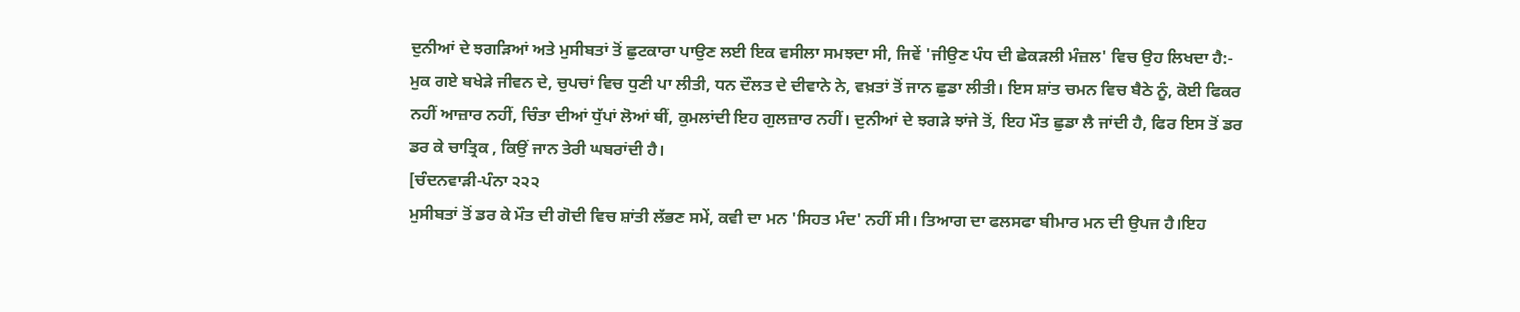ਦੁਨੀਆਂ ਦੇ ਝਗੜਿਆਂ ਅਤੇ ਮੁਸੀਬਤਾਂ ਤੋਂ ਛੁਟਕਾਰਾ ਪਾਉਣ ਲਈ ਇਕ ਵਸੀਲਾ ਸਮਝਦਾ ਸੀ, ਜਿਵੇਂ 'ਜੀਉਣ ਪੰਧ ਦੀ ਛੇਕੜਲੀ ਮੰਜ਼ਲ' ਵਿਚ ਉਹ ਲਿਖਦਾ ਹੈ:-
ਮੁਕ ਗਏ ਬਖੇੜੇ ਜੀਵਨ ਦੇ, ਚੁਪਚਾਂ ਵਿਚ ਧੁਣੀ ਪਾ ਲੀਤੀ, ਧਨ ਦੌਲਤ ਦੇ ਦੀਵਾਨੇ ਨੇ, ਵਖ਼ਤਾਂ ਤੋਂ ਜਾਨ ਛੁਡਾ ਲੀਤੀ। ਇਸ ਸ਼ਾਂਤ ਚਮਨ ਵਿਚ ਬੈਠੇ ਨੂੰ, ਕੋਈ ਫਿਕਰ ਨਹੀਂ ਆਜ਼ਾਰ ਨਹੀਂ, ਚਿੰਤਾ ਦੀਆਂ ਧੁੱਪਾਂ ਲੋਆਂ ਥੀਂ, ਕੁਮਲਾਂਦੀ ਇਹ ਗੁਲਜ਼ਾਰ ਨਹੀਂ। ਦੁਨੀਆਂ ਦੇ ਝਗੜੇ ਝਾਂਜੇ ਤੋਂ, ਇਹ ਮੌਤ ਛੁਡਾ ਲੈ ਜਾਂਦੀ ਹੈ, ਫਿਰ ਇਸ ਤੋਂ ਡਰ ਡਰ ਕੇ ਚਾਤ੍ਰਿਕ , ਕਿਉਂ ਜਾਨ ਤੇਰੀ ਘਬਰਾਂਦੀ ਹੈ।
[ਚੰਦਨਵਾੜੀ-ਪੰਨਾ ੨੨੨
ਮੁਸੀਬਤਾਂ ਤੋਂ ਡਰ ਕੇ ਮੌਤ ਦੀ ਗੋਦੀ ਵਿਚ ਸ਼ਾਂਤੀ ਲੱਭਣ ਸਮੇਂ, ਕਵੀ ਦਾ ਮਨ 'ਸਿਹਤ ਮੰਦ' ਨਹੀਂ ਸੀ। ਤਿਆਗ ਦਾ ਫਲਸਫਾ ਬੀਮਾਰ ਮਨ ਦੀ ਉਪਜ ਹੈ।ਇਹ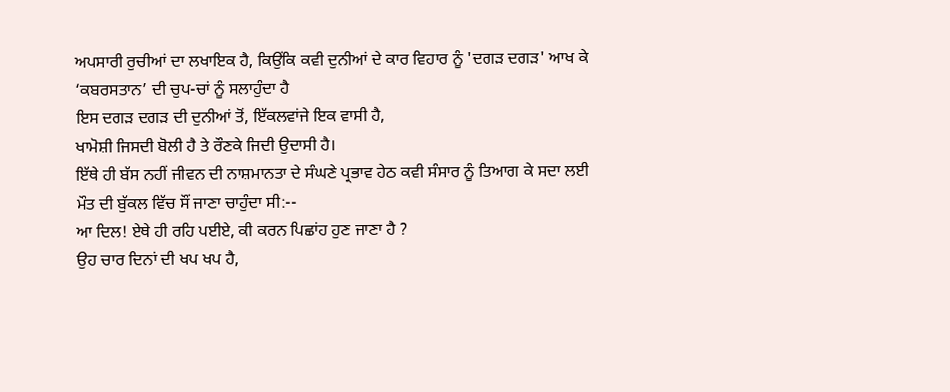ਅਪਸਾਰੀ ਰੁਚੀਆਂ ਦਾ ਲਖਾਇਕ ਹੈ, ਕਿਉਂਕਿ ਕਵੀ ਦੁਨੀਆਂ ਦੇ ਕਾਰ ਵਿਹਾਰ ਨੂੰ 'ਦਗੜ ਦਗੜ' ਆਖ ਕੇ ‘ਕਬਰਸਤਾਨ’ ਦੀ ਚੁਪ-ਚਾਂ ਨੂੰ ਸਲਾਹੁੰਦਾ ਹੈ
ਇਸ ਦਗੜ ਦਗੜ ਦੀ ਦੁਨੀਆਂ ਤੋਂ, ਇੱਕਲਵਾਂਜੇ ਇਕ ਵਾਸੀ ਹੈ,
ਖਾਮੋਸ਼ੀ ਜਿਸਦੀ ਬੋਲੀ ਹੈ ਤੇ ਰੌਣਕੇ ਜਿਦੀ ਉਦਾਸੀ ਹੈ।
ਇੱਥੇ ਹੀ ਬੱਸ ਨਹੀਂ ਜੀਵਨ ਦੀ ਨਾਸ਼ਮਾਨਤਾ ਦੇ ਸੰਘਣੇ ਪ੍ਰਭਾਵ ਹੇਠ ਕਵੀ ਸੰਸਾਰ ਨੂੰ ਤਿਆਗ ਕੇ ਸਦਾ ਲਈ ਮੌਤ ਦੀ ਬੁੱਕਲ ਵਿੱਚ ਸੌਂ ਜਾਣਾ ਚਾਹੁੰਦਾ ਸੀ:--
ਆ ਦਿਲ! ਏਥੇ ਹੀ ਰਹਿ ਪਈਏ, ਕੀ ਕਰਨ ਪਿਛਾਂਹ ਹੁਣ ਜਾਣਾ ਹੈ ?
ਉਹ ਚਾਰ ਦਿਨਾਂ ਦੀ ਖਪ ਖਪ ਹੈ,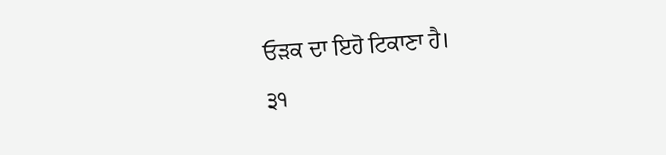ਓੜਕ ਦਾ ਇਹੋ ਟਿਕਾਣਾ ਹੈ।
੩੧